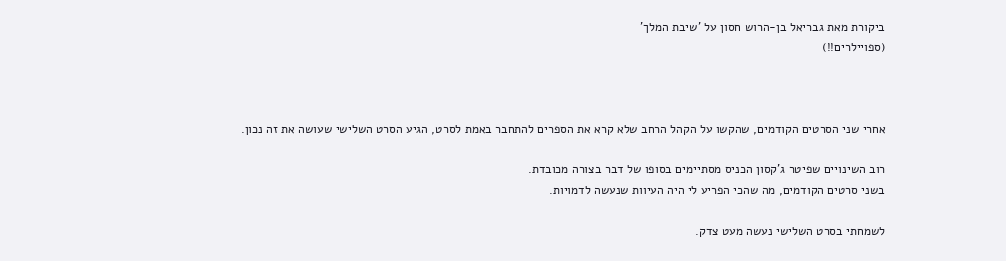ביקורת מאת גבריאל בן-הרוש חסון על 'שיבת המלך'
(ספויילרים!!)



אחרי שני הסרטים הקודמים, שהקשו על הקהל הרחב שלא קרא את הספרים להתחבר באמת לסרט, הגיע הסרט השלישי שעושה את זה נכון.

רוב השינויים שפיטר ג'קסון הכניס מסתיימים בסופו של דבר בצורה מכובדת.
בשני סרטים הקודמים, מה שהכי הפריע לי היה העיוות שנעשה לדמויות.

לשמחתי בסרט השלישי נעשה מעט צדק.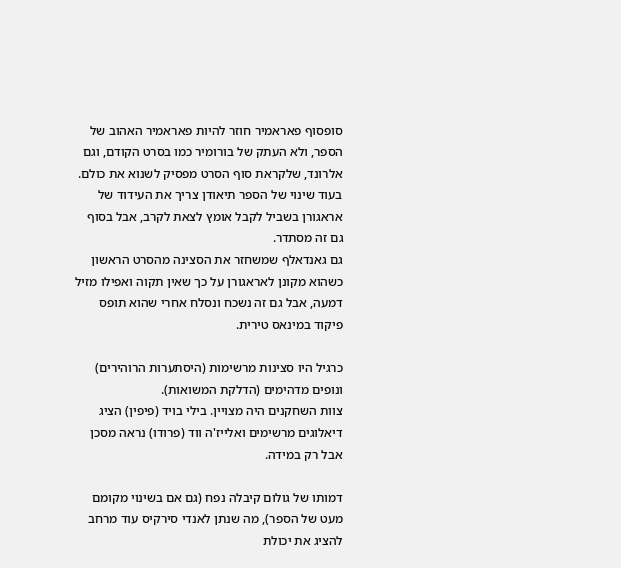סופסוף פאראמיר חוזר להיות פאראמיר האהוב של הספר, ולא העתק של בורומיר כמו בסרט הקודם, וגם אלרונד, שלקראת סוף הסרט מפסיק לשנוא את כולם.
בעוד שינוי של הספר תיאודן צריך את העידוד של אראגורן בשביל לקבל אומץ לצאת לקרב, אבל בסוף גם זה מסתדר.
גם גאנדאלף שמשחזר את הסצינה מהסרט הראשון כשהוא מקונן לאראגורן על כך שאין תקוה ואפילו מזיל דמעה, אבל גם זה נשכח ונסלח אחרי שהוא תופס פיקוד במינאס טירית.

כרגיל היו סצינות מרשימות (היסתערות הרוהירים) ונופים מדהימים (הדלקת המשואות).
צוות השחקנים היה מצויין. בילי בויד (פיפין) הציג דיאלוגים מרשימים ואלייז'ה ווד (פרודו) נראה מסכן אבל רק במידה.

דמותו של גולום קיבלה נפח (גם אם בשינוי מקומם מעט של הספר), מה שנתן לאנדי סירקיס עוד מרחב להציג את יכולת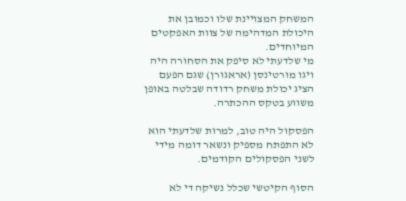המשחק המצויינת שלו וכמובן את היכולת המדהימה של צוות האפקטים המיוחדים.
מי שלדעתי לא סיפק את הסחורה היה ויגו מורטינסן (אראגורן) שגם הפעם הציג יכולת משחק רדודה שבלטה באופן משווע בטקס ההכתרה.

הפסקול היה טוב, למרות שלדעתי הוא לא התפתח מספיק ונשאר דומה מידי לשני הפסקולים הקודמים.

הסוף הקיטשי שכלל נשיקה די לא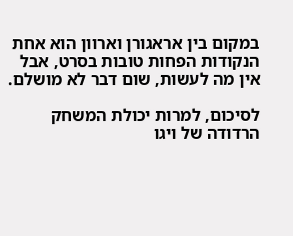במקום בין אראגורן וארוון הוא אחת הנקודות הפחות טובות בסרט, אבל אין מה לעשות, שום דבר לא מושלם.

לסיכום, למרות יכולת המשחק הרדודה של ויגו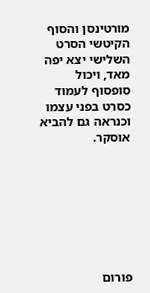מורטינסן והסוף הקיטשי הסרט השלישי יצא יפה מאד, ויכול סופסוף לעמוד כסרט בפני עצמו וכנראה גם להביא אוסקר.








פורום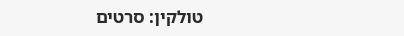טולקין: סרטים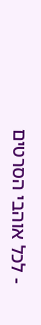- לכל אוהבי הסרטים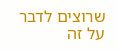שרוצים לדבר על זה